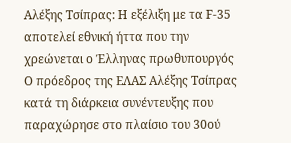Αλέξης Τσίπρας: Η εξέλιξη με τα F-35 αποτελεί εθνική ήττα που την χρεώνεται ο Έλληνας πρωθυπουργός
Ο πρόεδρος της ΕΛΑΣ Αλέξης Τσίπρας κατά τη διάρκεια συνέντευξης που παραχώρησε στο πλαίσιο του 30oύ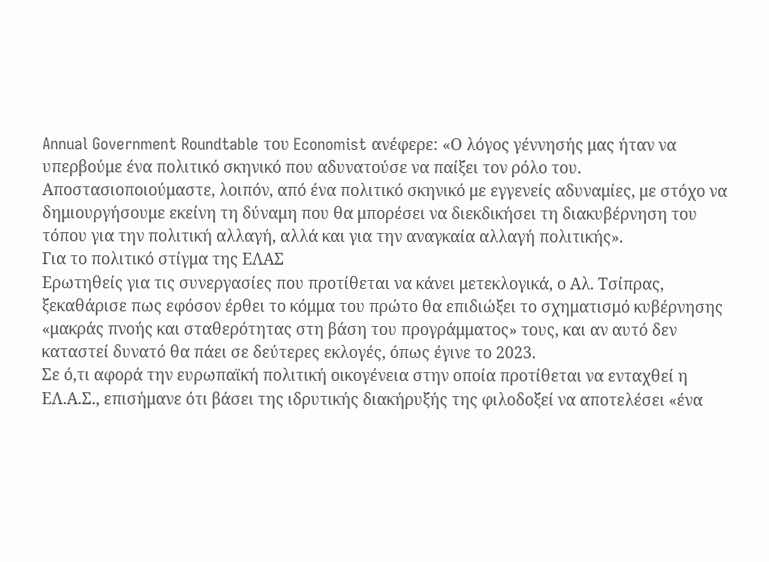Annual Government Roundtable του Economist ανέφερε: «Ο λόγος γέννησής μας ήταν να υπερβούμε ένα πολιτικό σκηνικό που αδυνατούσε να παίξει τον ρόλο του. Αποστασιοποιούμαστε, λοιπόν, από ένα πολιτικό σκηνικό με εγγενείς αδυναμίες, με στόχο να δημιουργήσουμε εκείνη τη δύναμη που θα μπορέσει να διεκδικήσει τη διακυβέρνηση του τόπου για την πολιτική αλλαγή, αλλά και για την αναγκαία αλλαγή πολιτικής».
Για το πολιτικό στίγμα της ΕΛΑΣ
Ερωτηθείς για τις συνεργασίες που προτίθεται να κάνει μετεκλογικά, ο Αλ. Τσίπρας, ξεκαθάρισε πως εφόσον έρθει το κόμμα του πρώτο θα επιδιώξει το σχηματισμό κυβέρνησης «μακράς πνοής και σταθερότητας στη βάση του προγράμματος» τους, και αν αυτό δεν καταστεί δυνατό θα πάει σε δεύτερες εκλογές, όπως έγινε το 2023.
Σε ό,τι αφορά την ευρωπαϊκή πολιτική οικογένεια στην οποία προτίθεται να ενταχθεί η ΕΛ.Α.Σ., επισήμανε ότι βάσει της ιδρυτικής διακήρυξής της φιλοδοξεί να αποτελέσει «ένα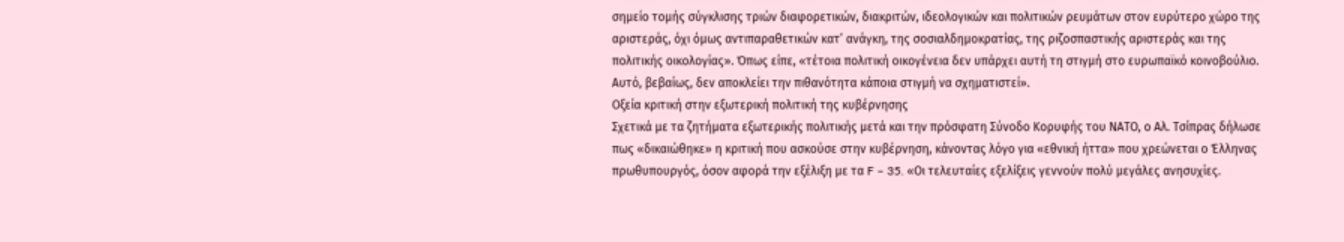σημείο τομής σύγκλισης τριών διαφορετικών, διακριτών, ιδεολογικών και πολιτικών ρευμάτων στον ευρύτερο χώρο της αριστεράς, όχι όμως αντιπαραθετικών κατ’ ανάγκη, της σοσιαλδημοκρατίας, της ριζοσπαστικής αριστεράς και της πολιτικής οικολογίας». Όπως είπε, «τέτοια πολιτική οικογένεια δεν υπάρχει αυτή τη στιγμή στο ευρωπαϊκό κοινοβούλιο. Αυτό, βεβαίως, δεν αποκλείει την πιθανότητα κάποια στιγμή να σχηματιστεί».
Οξεία κριτική στην εξωτερική πολιτική της κυβέρνησης
Σχετικά με τα ζητήματα εξωτερικής πολιτικής μετά και την πρόσφατη Σύνοδο Κορυφής του ΝΑΤΟ, ο Αλ. Τσίπρας δήλωσε πως «δικαιώθηκε» η κριτική που ασκούσε στην κυβέρνηση, κάνοντας λόγο για «εθνική ήττα» που χρεώνεται ο Έλληνας πρωθυπουργός, όσον αφορά την εξέλιξη με τα F – 35. «Οι τελευταίες εξελίξεις γεννούν πολύ μεγάλες ανησυχίες.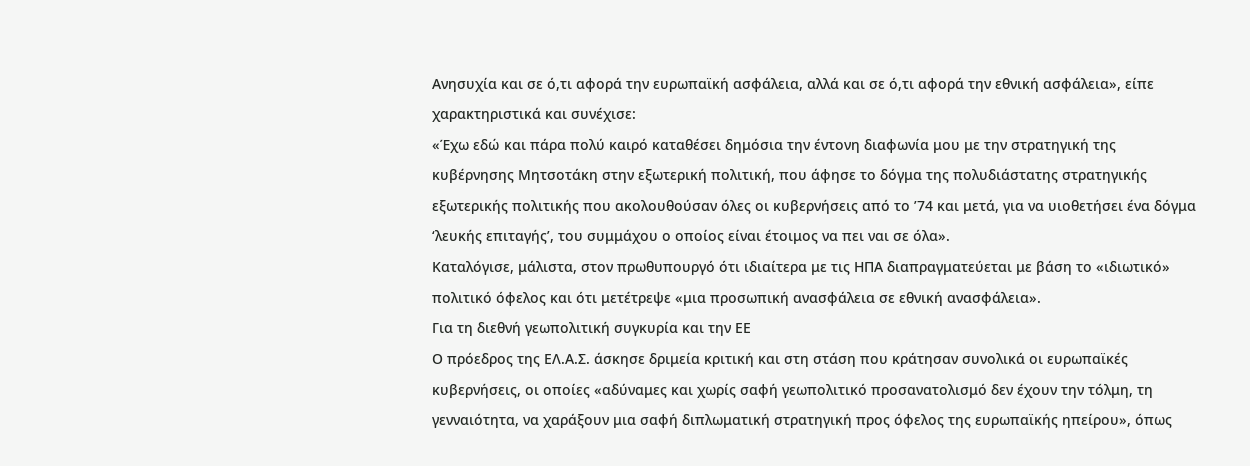Ανησυχία και σε ό,τι αφορά την ευρωπαϊκή ασφάλεια, αλλά και σε ό,τι αφορά την εθνική ασφάλεια», είπε χαρακτηριστικά και συνέχισε:
«Έχω εδώ και πάρα πολύ καιρό καταθέσει δημόσια την έντονη διαφωνία μου με την στρατηγική της κυβέρνησης Μητσοτάκη στην εξωτερική πολιτική, που άφησε το δόγμα της πολυδιάστατης στρατηγικής εξωτερικής πολιτικής που ακολουθούσαν όλες οι κυβερνήσεις από το ’74 και μετά, για να υιοθετήσει ένα δόγμα ‘λευκής επιταγής’, του συμμάχου ο οποίος είναι έτοιμος να πει ναι σε όλα».
Καταλόγισε, μάλιστα, στον πρωθυπουργό ότι ιδιαίτερα με τις ΗΠΑ διαπραγματεύεται με βάση το «ιδιωτικό» πολιτικό όφελος και ότι μετέτρεψε «μια προσωπική ανασφάλεια σε εθνική ανασφάλεια».
Για τη διεθνή γεωπολιτική συγκυρία και την ΕΕ
Ο πρόεδρος της ΕΛ.Α.Σ. άσκησε δριμεία κριτική και στη στάση που κράτησαν συνολικά οι ευρωπαϊκές κυβερνήσεις, οι οποίες «αδύναμες και χωρίς σαφή γεωπολιτικό προσανατολισμό δεν έχουν την τόλμη, τη γενναιότητα, να χαράξουν μια σαφή διπλωματική στρατηγική προς όφελος της ευρωπαϊκής ηπείρου», όπως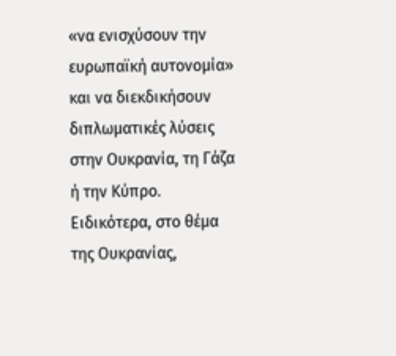«να ενισχύσουν την ευρωπαϊκή αυτονομία» και να διεκδικήσουν διπλωματικές λύσεις στην Ουκρανία, τη Γάζα ή την Κύπρο.
Ειδικότερα, στο θέμα της Ουκρανίας,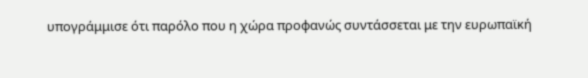υπογράμμισε ότι παρόλο που η χώρα προφανώς συντάσσεται με την ευρωπαϊκή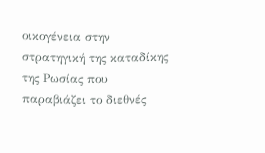οικογένεια στην στρατηγική της καταδίκης της Ρωσίας που παραβιάζει το διεθνές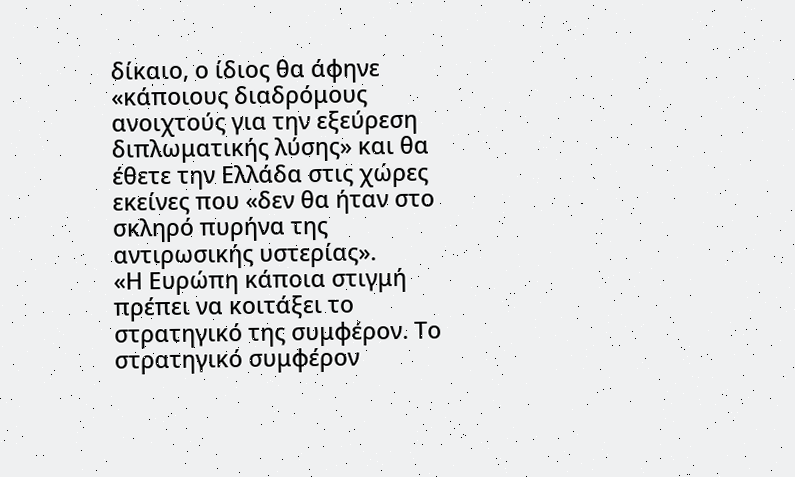δίκαιο, ο ίδιος θα άφηνε «κάποιους διαδρόμους ανοιχτούς για την εξεύρεση διπλωματικής λύσης» και θα έθετε την Ελλάδα στις χώρες εκείνες που «δεν θα ήταν στο σκληρό πυρήνα της αντιρωσικής υστερίας».
«Η Ευρώπη κάποια στιγμή πρέπει να κοιτάξει το στρατηγικό της συμφέρον. Το στρατηγικό συμφέρον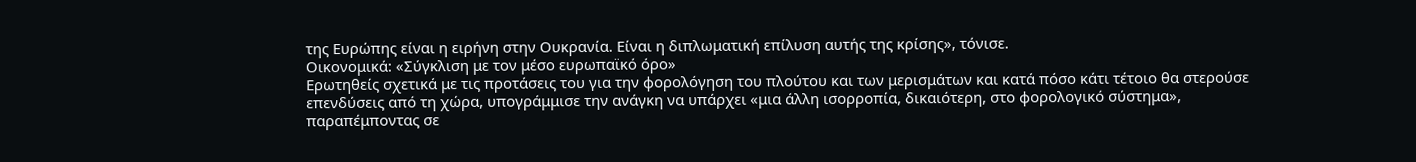της Ευρώπης είναι η ειρήνη στην Ουκρανία. Είναι η διπλωματική επίλυση αυτής της κρίσης», τόνισε.
Οικονομικά: «Σύγκλιση με τον μέσο ευρωπαϊκό όρο»
Ερωτηθείς σχετικά με τις προτάσεις του για την φορολόγηση του πλούτου και των μερισμάτων και κατά πόσο κάτι τέτοιο θα στερούσε επενδύσεις από τη χώρα, υπογράμμισε την ανάγκη να υπάρχει «μια άλλη ισορροπία, δικαιότερη, στο φορολογικό σύστημα», παραπέμποντας σε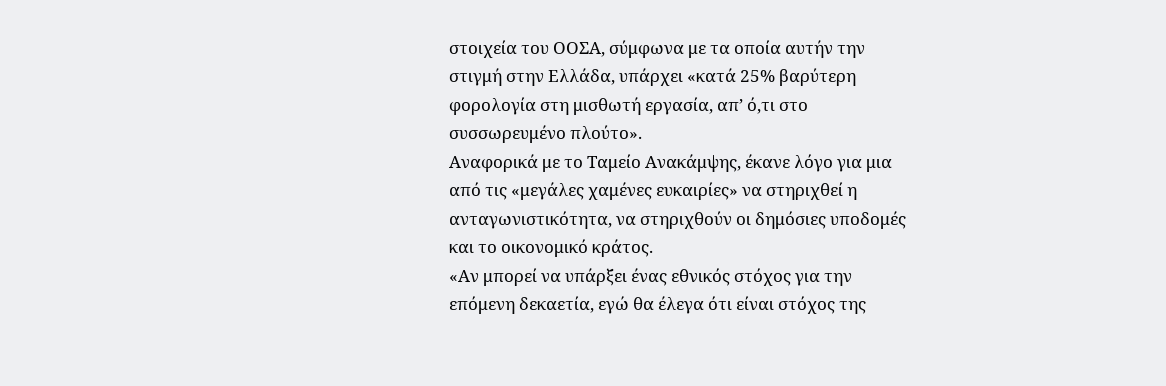στοιχεία του ΟΟΣΑ, σύμφωνα με τα οποία αυτήν την στιγμή στην Ελλάδα, υπάρχει «κατά 25% βαρύτερη φορολογία στη μισθωτή εργασία, απ’ ό,τι στο συσσωρευμένο πλούτο».
Αναφορικά με το Ταμείο Ανακάμψης, έκανε λόγο για μια από τις «μεγάλες χαμένες ευκαιρίες» να στηριχθεί η ανταγωνιστικότητα, να στηριχθούν οι δημόσιες υποδομές και το οικονομικό κράτος.
«Αν μπορεί να υπάρξει ένας εθνικός στόχος για την επόμενη δεκαετία, εγώ θα έλεγα ότι είναι στόχος της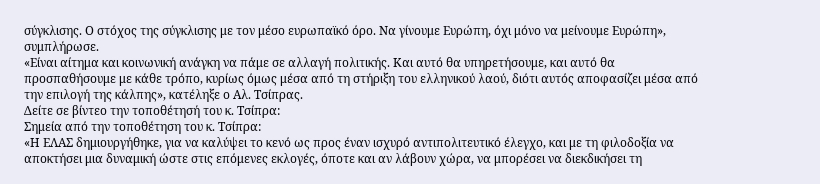σύγκλισης. Ο στόχος της σύγκλισης με τον μέσο ευρωπαϊκό όρο. Να γίνουμε Ευρώπη, όχι μόνο να μείνουμε Ευρώπη», συμπλήρωσε.
«Είναι αίτημα και κοινωνική ανάγκη να πάμε σε αλλαγή πολιτικής. Και αυτό θα υπηρετήσουμε, και αυτό θα προσπαθήσουμε με κάθε τρόπο, κυρίως όμως μέσα από τη στήριξη του ελληνικού λαού, διότι αυτός αποφασίζει μέσα από την επιλογή της κάλπης», κατέληξε ο Αλ. Τσίπρας.
Δείτε σε βίντεο την τοποθέτησή του κ. Τσίπρα:
Σημεία από την τοποθέτηση του κ. Τσίπρα:
«Η ΕΛΑΣ δημιουργήθηκε, για να καλύψει το κενό ως προς έναν ισχυρό αντιπολιτευτικό έλεγχο, και με τη φιλοδοξία να αποκτήσει μια δυναμική ώστε στις επόμενες εκλογές, όποτε και αν λάβουν χώρα, να μπορέσει να διεκδικήσει τη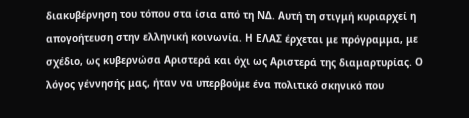διακυβέρνηση του τόπου στα ίσια από τη ΝΔ. Αυτή τη στιγμή κυριαρχεί η απογοήτευση στην ελληνική κοινωνία. Η ΕΛΑΣ έρχεται με πρόγραμμα, με σχέδιο, ως κυβερνώσα Αριστερά και όχι ως Αριστερά της διαμαρτυρίας. Ο λόγος γέννησής μας, ήταν να υπερβούμε ένα πολιτικό σκηνικό που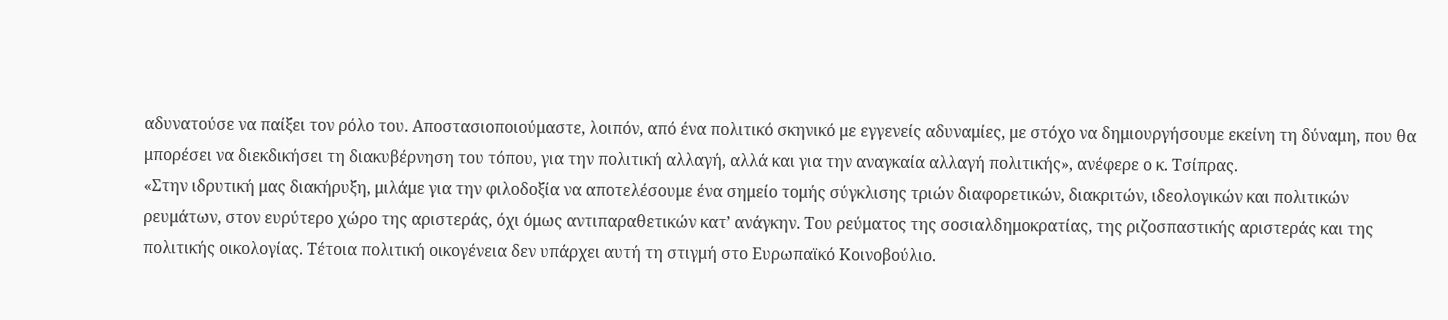αδυνατούσε να παίξει τον ρόλο του. Αποστασιοποιούμαστε, λοιπόν, από ένα πολιτικό σκηνικό με εγγενείς αδυναμίες, με στόχο να δημιουργήσουμε εκείνη τη δύναμη, που θα μπορέσει να διεκδικήσει τη διακυβέρνηση του τόπου, για την πολιτική αλλαγή, αλλά και για την αναγκαία αλλαγή πολιτικής», ανέφερε ο κ. Τσίπρας.
«Στην ιδρυτική μας διακήρυξη, μιλάμε για την φιλοδοξία να αποτελέσουμε ένα σημείο τομής σύγκλισης τριών διαφορετικών, διακριτών, ιδεολογικών και πολιτικών ρευμάτων, στον ευρύτερο χώρο της αριστεράς, όχι όμως αντιπαραθετικών κατ’ ανάγκην. Του ρεύματος της σοσιαλδημοκρατίας, της ριζοσπαστικής αριστεράς και της πολιτικής οικολογίας. Τέτοια πολιτική οικογένεια δεν υπάρχει αυτή τη στιγμή στο Ευρωπαϊκό Κοινοβούλιο.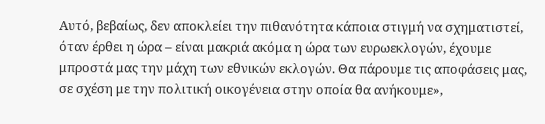Αυτό, βεβαίως, δεν αποκλείει την πιθανότητα κάποια στιγμή να σχηματιστεί, όταν έρθει η ώρα – είναι μακριά ακόμα η ώρα των ευρωεκλογών, έχουμε μπροστά μας την μάχη των εθνικών εκλογών. Θα πάρουμε τις αποφάσεις μας, σε σχέση με την πολιτική οικογένεια στην οποία θα ανήκουμε»,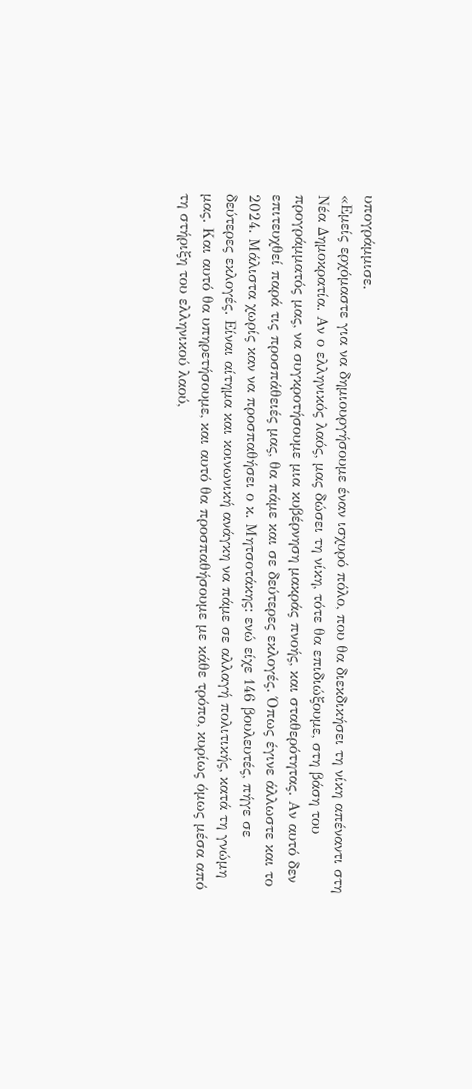υπογράμμισε.
«Εμείς ερχόμαστε για να δημιουργήσουμε έναν ισχυρό πόλο, που θα διεκδικήσει τη νίκη απέναντι στη Νέα Δημοκρατία. Αν ο ελληνικός λαός, μας δώσει τη νίκη, τότε θα επιδιώξουμε, στη βάση του προγράμματός μας, να συγκροτήσουμε μια κυβέρνηση μακράς πνοής, και σταθερότητας. Αν αυτό δεν επιτευχθεί παρά τις προσπάθειές μας, θα πάμε και σε δεύτερες εκλογές. Όπως έγινε άλλωστε και το 2024. Μάλιστα χωρίς καν να προσπαθήσει ο κ. Μητσοτάκης: ενώ είχε 146 βουλευτές, πήγε σε δεύτερες εκλογές. Είναι αίτημα και κοινωνική ανάγκη να πάμε σε αλλαγή πολιτικής, κατά τη γνώμη μας. Και αυτό θα υπηρετήσουμε, και αυτό θα προσπαθήσουμε με κάθε τρόπο, κυρίως όμως μέσα από τη στήριξη του ελληνικού λαού,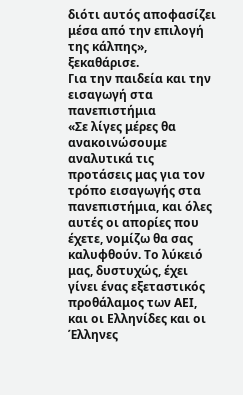διότι αυτός αποφασίζει μέσα από την επιλογή της κάλπης», ξεκαθάρισε.
Για την παιδεία και την εισαγωγή στα πανεπιστήμια
«Σε λίγες μέρες θα ανακοινώσουμε αναλυτικά τις προτάσεις μας για τον τρόπο εισαγωγής στα πανεπιστήμια, και όλες αυτές οι απορίες που έχετε, νομίζω θα σας καλυφθούν. Το λύκειό μας, δυστυχώς, έχει γίνει ένας εξεταστικός προθάλαμος των ΑΕΙ, και οι Ελληνίδες και οι Έλληνες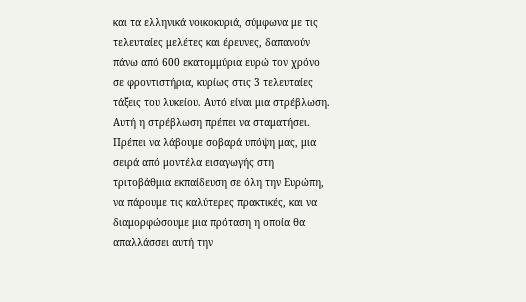και τα ελληνικά νοικοκυριά, σύμφωνα με τις τελευταίες μελέτες και έρευνες, δαπανούν πάνω από 600 εκατομμύρια ευρώ τον χρόνο σε φροντιστήρια, κυρίως στις 3 τελευταίες τάξεις του λυκείου. Αυτό είναι μια στρέβλωση. Αυτή η στρέβλωση πρέπει να σταματήσει. Πρέπει να λάβουμε σοβαρά υπόψη μας, μια σειρά από μοντέλα εισαγωγής στη τριτοβάθμια εκπαίδευση σε όλη την Ευρώπη, να πάρουμε τις καλύτερες πρακτικές, και να διαμορφώσουμε μια πρόταση η οποία θα απαλλάσσει αυτή την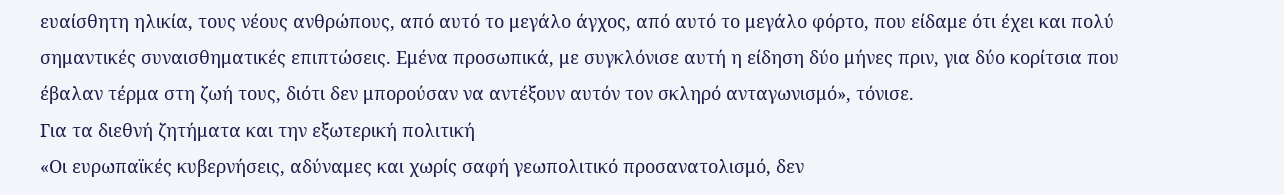ευαίσθητη ηλικία, τους νέους ανθρώπους, από αυτό το μεγάλο άγχος, από αυτό το μεγάλο φόρτο, που είδαμε ότι έχει και πολύ σημαντικές συναισθηματικές επιπτώσεις. Εμένα προσωπικά, με συγκλόνισε αυτή η είδηση δύο μήνες πριν, για δύο κορίτσια που έβαλαν τέρμα στη ζωή τους, διότι δεν μπορούσαν να αντέξουν αυτόν τον σκληρό ανταγωνισμό», τόνισε.
Για τα διεθνή ζητήματα και την εξωτερική πολιτική
«Οι ευρωπαϊκές κυβερνήσεις, αδύναμες και χωρίς σαφή γεωπολιτικό προσανατολισμό, δεν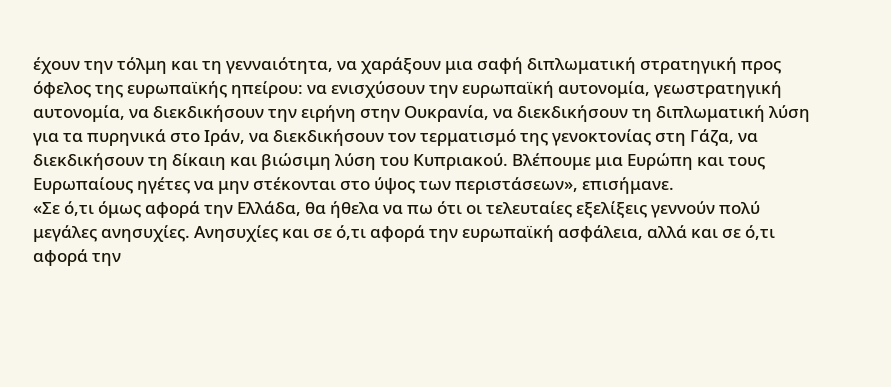έχουν την τόλμη και τη γενναιότητα, να χαράξουν μια σαφή διπλωματική στρατηγική προς όφελος της ευρωπαϊκής ηπείρου: να ενισχύσουν την ευρωπαϊκή αυτονομία, γεωστρατηγική αυτονομία, να διεκδικήσουν την ειρήνη στην Ουκρανία, να διεκδικήσουν τη διπλωματική λύση για τα πυρηνικά στο Ιράν, να διεκδικήσουν τον τερματισμό της γενοκτονίας στη Γάζα, να διεκδικήσουν τη δίκαιη και βιώσιμη λύση του Κυπριακού. Βλέπουμε μια Ευρώπη και τους Ευρωπαίους ηγέτες να μην στέκονται στο ύψος των περιστάσεων», επισήμανε.
«Σε ό,τι όμως αφορά την Ελλάδα, θα ήθελα να πω ότι οι τελευταίες εξελίξεις γεννούν πολύ μεγάλες ανησυχίες. Ανησυχίες και σε ό,τι αφορά την ευρωπαϊκή ασφάλεια, αλλά και σε ό,τι αφορά την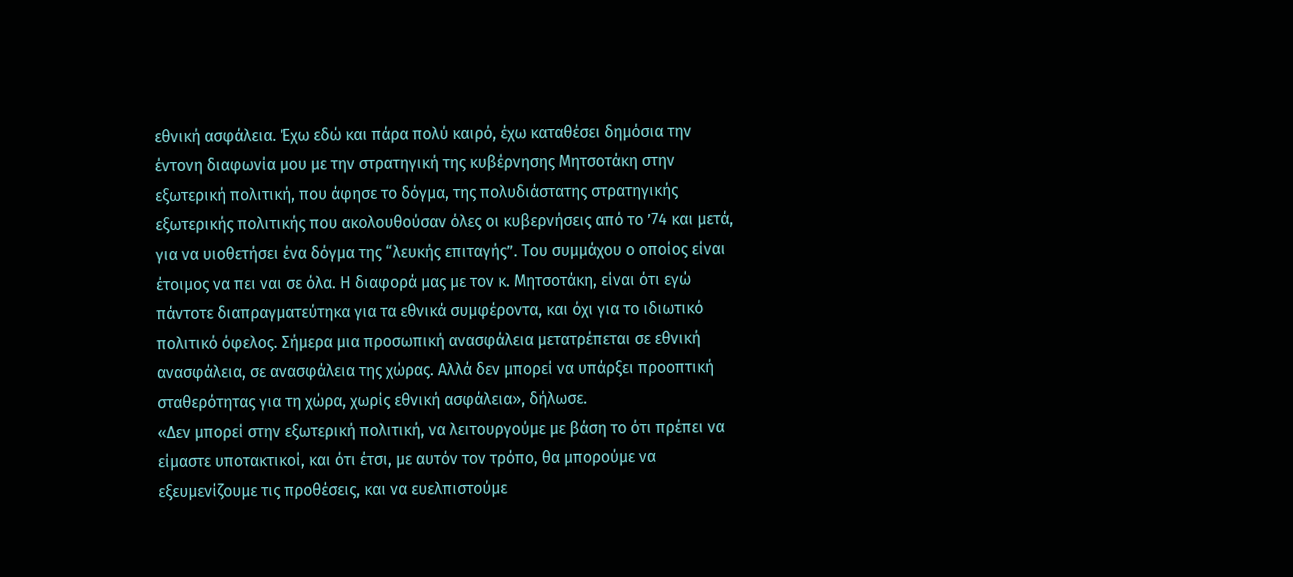εθνική ασφάλεια. Έχω εδώ και πάρα πολύ καιρό, έχω καταθέσει δημόσια την έντονη διαφωνία μου με την στρατηγική της κυβέρνησης Μητσοτάκη στην εξωτερική πολιτική, που άφησε το δόγμα, της πολυδιάστατης στρατηγικής εξωτερικής πολιτικής που ακολουθούσαν όλες οι κυβερνήσεις από το ’74 και μετά, για να υιοθετήσει ένα δόγμα της “λευκής επιταγής”. Του συμμάχου ο οποίος είναι έτοιμος να πει ναι σε όλα. Η διαφορά μας με τον κ. Μητσοτάκη, είναι ότι εγώ πάντοτε διαπραγματεύτηκα για τα εθνικά συμφέροντα, και όχι για το ιδιωτικό πολιτικό όφελος. Σήμερα μια προσωπική ανασφάλεια μετατρέπεται σε εθνική ανασφάλεια, σε ανασφάλεια της χώρας. Αλλά δεν μπορεί να υπάρξει προοπτική σταθερότητας για τη χώρα, χωρίς εθνική ασφάλεια», δήλωσε.
«Δεν μπορεί στην εξωτερική πολιτική, να λειτουργούμε με βάση το ότι πρέπει να είμαστε υποτακτικοί, και ότι έτσι, με αυτόν τον τρόπο, θα μπορούμε να εξευμενίζουμε τις προθέσεις, και να ευελπιστούμε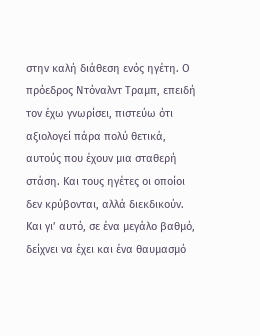στην καλή διάθεση ενός ηγέτη. Ο πρόεδρος Ντόναλντ Τραμπ, επειδή τον έχω γνωρίσει, πιστεύω ότι αξιολογεί πάρα πολύ θετικά, αυτούς που έχουν μια σταθερή στάση. Και τους ηγέτες οι οποίοι δεν κρύβονται, αλλά διεκδικούν. Και γι’ αυτό, σε ένα μεγάλο βαθμό, δείχνει να έχει και ένα θαυμασμό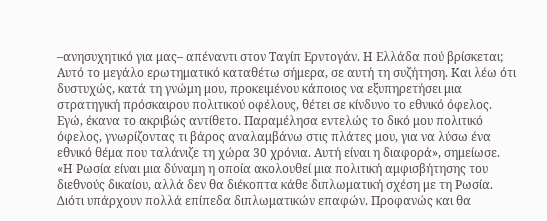–ανησυχητικό για μας– απέναντι στον Ταγίπ Ερντογάν. Η Ελλάδα πού βρίσκεται; Αυτό το μεγάλο ερωτηματικό καταθέτω σήμερα, σε αυτή τη συζήτηση. Και λέω ότι δυστυχώς, κατά τη γνώμη μου, προκειμένου κάποιος να εξυπηρετήσει μια στρατηγική πρόσκαιρου πολιτικού οφέλους, θέτει σε κίνδυνο το εθνικό όφελος. Εγώ, έκανα το ακριβώς αντίθετο. Παραμέλησα εντελώς το δικό μου πολιτικό όφελος, γνωρίζοντας τι βάρος αναλαμβάνω στις πλάτες μου, για να λύσω ένα εθνικό θέμα που ταλάνιζε τη χώρα 30 χρόνια. Αυτή είναι η διαφορά», σημείωσε.
«Η Ρωσία είναι μια δύναμη η οποία ακολουθεί μια πολιτική αμφισβήτησης του διεθνούς δικαίου, αλλά δεν θα διέκοπτα κάθε διπλωματική σχέση με τη Ρωσία. Διότι υπάρχουν πολλά επίπεδα διπλωματικών επαφών. Προφανώς και θα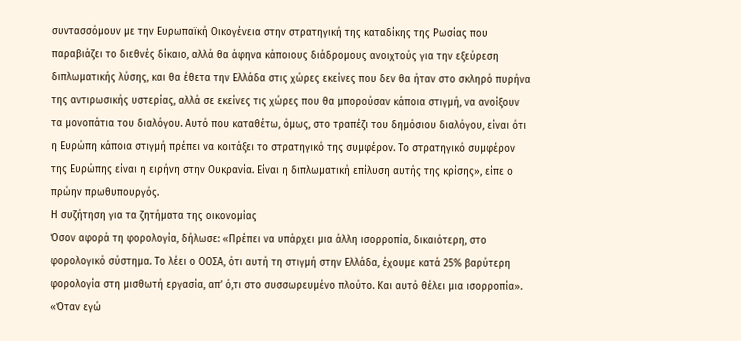συντασσόμουν με την Ευρωπαϊκή Οικογένεια στην στρατηγική της καταδίκης της Ρωσίας που παραβιάζει το διεθνές δίκαιο, αλλά θα άφηνα κάποιους διάδρομους ανοιχτούς για την εξεύρεση διπλωματικής λύσης, και θα έθετα την Ελλάδα στις χώρες εκείνες που δεν θα ήταν στο σκληρό πυρήνα της αντιρωσικής υστερίας, αλλά σε εκείνες τις χώρες που θα μπορούσαν κάποια στιγμή, να ανοίξουν τα μονοπάτια του διαλόγου. Αυτό που καταθέτω, όμως, στο τραπέζι του δημόσιου διαλόγου, είναι ότι η Ευρώπη κάποια στιγμή πρέπει να κοιτάξει το στρατηγικό της συμφέρον. Το στρατηγικό συμφέρον της Ευρώπης είναι η ειρήνη στην Ουκρανία. Είναι η διπλωματική επίλυση αυτής της κρίσης», είπε ο πρώην πρωθυπουργός.
Η συζήτηση για τα ζητήματα της οικονομίας
Όσον αφορά τη φορολογία, δήλωσε: «Πρέπει να υπάρχει μια άλλη ισορροπία, δικαιότερη, στο φορολογικό σύστημα. Το λέει ο ΟΟΣΑ, ότι αυτή τη στιγμή στην Ελλάδα, έχουμε κατά 25% βαρύτερη φορολογία στη μισθωτή εργασία, απ’ ό,τι στο συσσωρευμένο πλούτο. Και αυτό θέλει μια ισορροπία».
«Όταν εγώ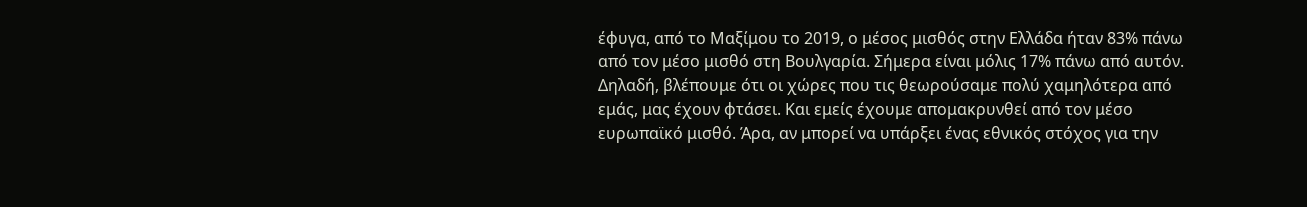έφυγα, από το Μαξίμου το 2019, ο μέσος μισθός στην Ελλάδα ήταν 83% πάνω από τον μέσο μισθό στη Βουλγαρία. Σήμερα είναι μόλις 17% πάνω από αυτόν. Δηλαδή, βλέπουμε ότι οι χώρες που τις θεωρούσαμε πολύ χαμηλότερα από εμάς, μας έχουν φτάσει. Και εμείς έχουμε απομακρυνθεί από τον μέσο ευρωπαϊκό μισθό. Άρα, αν μπορεί να υπάρξει ένας εθνικός στόχος για την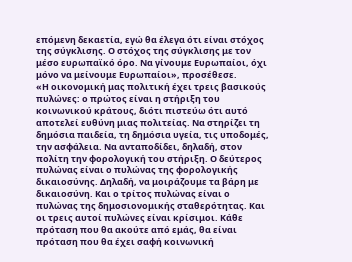επόμενη δεκαετία, εγώ θα έλεγα ότι είναι στόχος της σύγκλισης. Ο στόχος της σύγκλισης με τον μέσο ευρωπαϊκό όρο. Να γίνουμε Ευρωπαίοι, όχι μόνο να μείνουμε Ευρωπαίοι», προσέθεσε.
«Η οικονομική μας πολιτική έχει τρεις βασικούς πυλώνες: ο πρώτος είναι η στήριξη του κοινωνικού κράτους, διότι πιστεύω ότι αυτό αποτελεί ευθύνη μιας πολιτείας. Να στηρίζει τη δημόσια παιδεία, τη δημόσια υγεία, τις υποδομές, την ασφάλεια. Να ανταποδίδει, δηλαδή, στον πολίτη την φορολογική του στήριξη. Ο δεύτερος πυλώνας είναι ο πυλώνας της φορολογικής δικαιοσύνης. Δηλαδή, να μοιράζουμε τα βάρη με δικαιοσύνη. Και ο τρίτος πυλώνας είναι ο πυλώνας της δημοσιονομικής σταθερότητας. Και οι τρεις αυτοί πυλώνες είναι κρίσιμοι. Κάθε πρόταση που θα ακούτε από εμάς, θα είναι πρόταση που θα έχει σαφή κοινωνική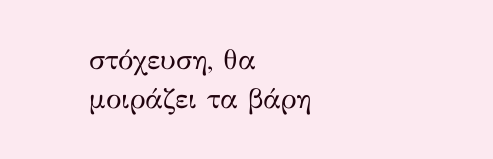στόχευση, θα μοιράζει τα βάρη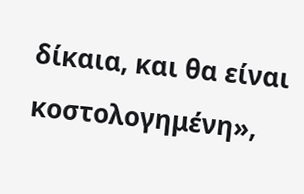δίκαια, και θα είναι κοστολογημένη»,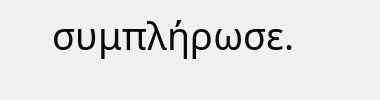συμπλήρωσε.